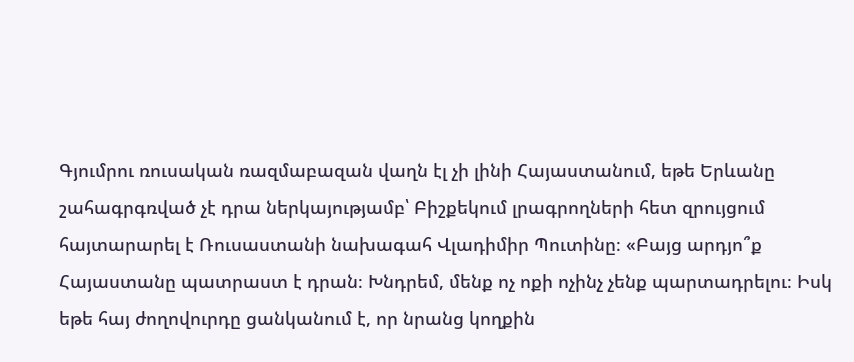Գյումրու ռուսական ռազմաբազան վաղն էլ չի լինի Հայաստանում, եթե Երևանը շահագրգռված չէ դրա ներկայությամբ՝ Բիշքեկում լրագրողների հետ զրույցում հայտարարել է Ռուսաստանի նախագահ Վլադիմիր Պուտինը։ «Բայց արդյո՞ք Հայաստանը պատրաստ է դրան։ Խնդրեմ, մենք ոչ ոքի ոչինչ չենք պարտադրելու։ Իսկ եթե հայ ժողովուրդը ցանկանում է, որ նրանց կողքին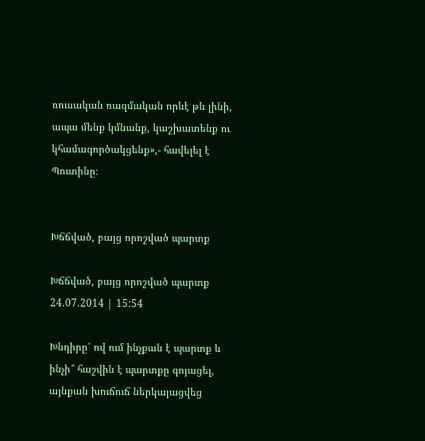ռուսական ռազմական որևէ թև լինի, ապա մենք կմնանք, կաշխատենք ու կհամագործակցենք»,- հավելել է Պուտինը։


Խճճված, բայց որոշված պարտք

Խճճված, բայց որոշված պարտք
24.07.2014 | 15:54

Խնդիրը՝ ով ում ինչքան է պարտք և ինչի՞ հաշվին է պարտքը գոյացել, այնքան խուճուճ ներկայացվեց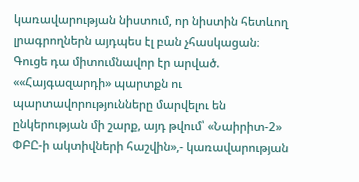կառավարության նիստում, որ նիստին հետևող լրագրողներն այդպես էլ բան չհասկացան։ Գուցե դա միտումնավոր էր արված. ««Հայգազարդի» պարտքն ու պարտավորությունները մարվելու են ընկերության մի շարք, այդ թվում՝ «Նաիրիտ-2» ՓԲԸ-ի ակտիվների հաշվին»,- կառավարության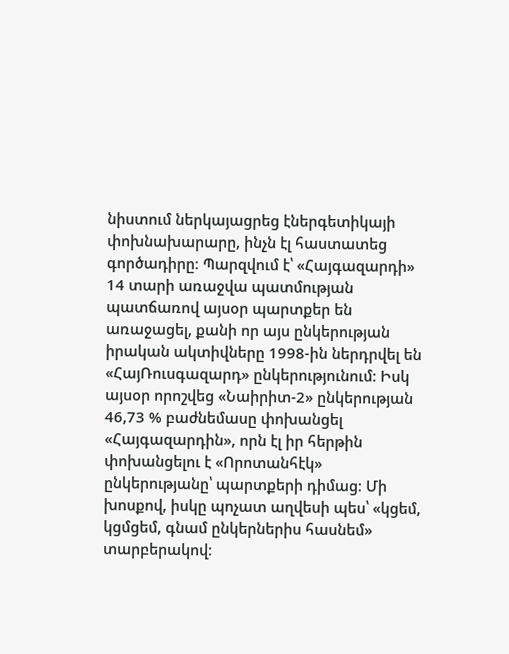նիստում ներկայացրեց էներգետիկայի փոխնախարարը, ինչն էլ հաստատեց գործադիրը։ Պարզվում է՝ «Հայգազարդի» 14 տարի առաջվա պատմության պատճառով այսօր պարտքեր են առաջացել, քանի որ այս ընկերության իրական ակտիվները 1998-ին ներդրվել են «ՀայՌուսգազարդ» ընկերությունում։ Իսկ այսօր որոշվեց «Նաիրիտ-2» ընկերության 46,73 % բաժնեմասը փոխանցել «Հայգազարդին», որն էլ իր հերթին փոխանցելու է «Որոտանհէկ» ընկերությանը՝ պարտքերի դիմաց։ Մի խոսքով, իսկը պոչատ աղվեսի պես՝ «կցեմ, կցմցեմ, գնամ ընկերներիս հասնեմ» տարբերակով։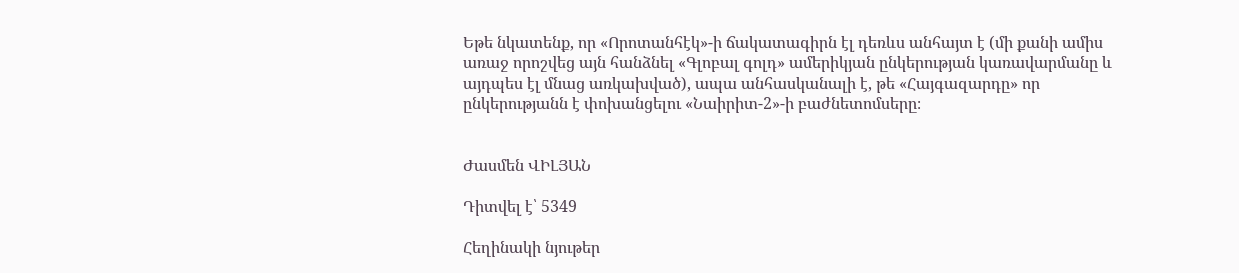Եթե նկատենք, որ «Որոտանհէկ»-ի ճակատագիրն էլ դեռևս անհայտ է (մի քանի ամիս առաջ որոշվեց այն հանձնել «Գլոբալ գոլդ» ամերիկյան ընկերության կառավարմանը և այդպես էլ մնաց առկախված), ապա անհասկանալի է, թե «Հայգազարդը» որ ընկերությանն է փոխանցելու «Նաիրիտ-2»-ի բաժնետոմսերը։


Ժասմեն ՎԻԼՅԱՆ

Դիտվել է՝ 5349

Հեղինակի նյութեր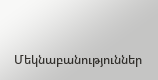Մեկնաբանություններ